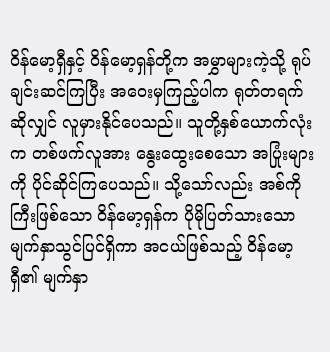ဝိန်မော့ရှီနှင့် ဝိန်မော့ရှန်တို့က အမွှာများကဲ့သို့ ရုပ်ချင်းဆင်ကြပြီး အဝေးမှကြည့်ပါက ရုတ်တရက်ဆိုလျှင် လူမှားနိုင်ပေသည်။ သူတို့နှစ်ယောက်လုံးက တစ်ဖက်လူအား နွေးထွေးစေသော အပြုံးများကို ပိုင်ဆိုင်ကြပေသည်။ သို့သော်လည်း အစ်ကိုကြီးဖြစ်သော ဝိန်မော့ရှန်က ပိုမိုပြတ်သားသော မျက်နှာသွင်ပြင်ရှိကာ အငယ်ဖြစ်သည့် ဝိန်မော့ရှီ၏ မျက်နှာ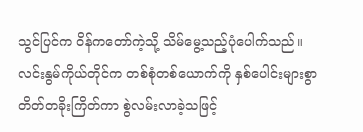သွင်ပြင်က ဝိန်ကတော်ကဲ့သို့ သိမ်မွေ့သည့်ပုံပေါက်သည်။
လင်းနွမ်ကိုယ်တိုင်က တစ်စုံတစ်ယောက်ကို နှစ်ပေါင်းများစွာ တိတ်တခိုးကြိတ်ကာ စွဲလမ်းလာခဲ့သဖြင့်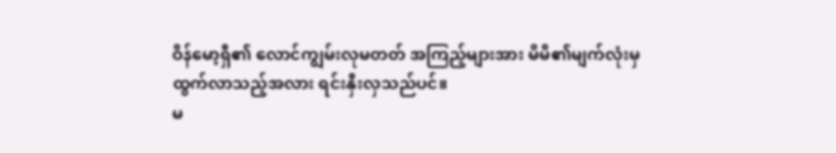ဝိန်မော့ရှီ၏ လောင်ကျွမ်းလုမတတ် အကြည့်များအား မိမိ၏မျက်လုံးမှ ထွက်လာသည့်အလား ရင်းနှီးလှသည်ပင်။
မ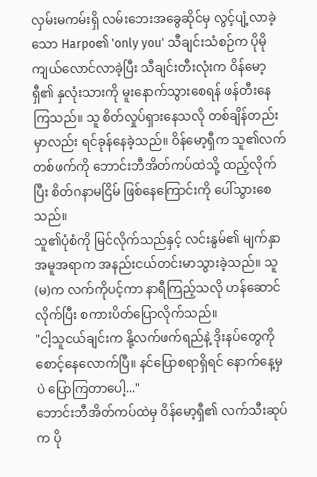လှမ်းမကမ်းရှိ လမ်းဘေးအခွေဆိုင်မှ လွင့်ပျံ့လာခဲ့သော Harpo၏ 'only you' သီချင်းသံစဉ်က ပိုမိုကျယ်လောင်လာခဲ့ပြီး သီချင်းတီးလုံးက ဝိန်မော့ရှီ၏ နှလုံးသားကို မူးနောက်သွားစေရန် ဖန်တီးနေကြသည်။ သူ စိတ်လှုပ်ရှားနေသလို တစ်ချိန်တည်းမှာလည်း ရင်ခုန်နေခဲ့သည်။ ဝိန်မော့ရှီက သူ၏လက်တစ်ဖက်ကို ဘောင်းဘီအိတ်ကပ်ထဲသို့ ထည့်လိုက်ပြီး စိတ်ဂနာမငြိမ် ဖြစ်နေကြောင်းကို ပေါ်သွားစေသည်။
သူ၏ပုံစံကို မြင်လိုက်သည်နှင့် လင်းနွမ်၏ မျက်နှာအမူအရာက အနည်းငယ်တင်းမာသွားခဲ့သည်။ သူ(မ)က လက်ကိုပင့်ကာ နာရီကြည့်သလို ဟန်ဆောင်လိုက်ပြီး စကားပိတ်ပြောလိုက်သည်။
"ငါ့သူငယ်ချင်းက နို့လက်ဖက်ရည်နဲ့ ဒိုးနပ်တွေကို စောင့်နေလောက်ပြီ။ နင်ပြောစရာရှိရင် နောက်နေ့မှပဲ ပြောကြတာပေါ့..."
ဘောင်းဘီအိတ်ကပ်ထဲမှ ဝိန်မော့ရှီ၏ လက်သီးဆုပ်က ပို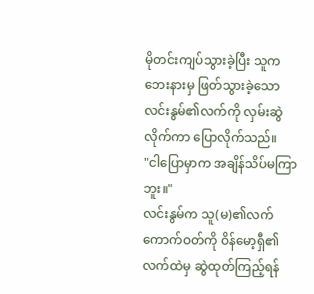မိုတင်းကျပ်သွားခဲ့ပြီး သူကဘေးနားမှ ဖြတ်သွားခဲ့သော လင်းနွမ်၏လက်ကို လှမ်းဆွဲလိုက်ကာ ပြောလိုက်သည်။
"ငါပြောမှာက အချိန်သိပ်မကြာဘူး။"
လင်းနွမ်က သူ(မ)၏လက်ကောက်ဝတ်ကို ဝိန်မော့ရှီ၏လက်ထဲမှ ဆွဲထုတ်ကြည့်ရန်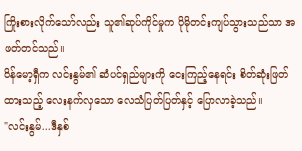ကြိုးစားလိုက်သော်လည်း သူ၏ဆုပ်ကိုင်မှုက ပိုမိုတင်းကျပ်သွားသည်သာ အဖတ်တင်သည်။
ဝိန်မော့ရှီက လင်းနွမ်၏ ဆံပင်ရှည်များကို ငေးကြည့်နေရင်း စိတ်ဆုံးဖြတ်ထားသည့် လေးနက်လှသော လေသံပြတ်ပြတ်နှင့် ပြောလာခဲ့သည်။
"လင်းနွမ်...ဒီနှစ်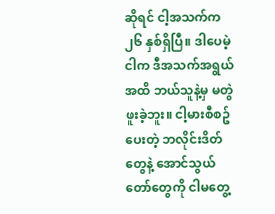ဆိုရင် ငါ့အသက်က ၂၆ နှစ်ရှိပြီ။ ဒါပေမဲ့ ငါက ဒီအသက်အရွယ်အထိ ဘယ်သူနဲ့မှ မတွဲဖူးခဲ့ဘူး။ ငါ့မားစီစဥ်ပေးတဲ့ ဘလိုင်းဒိတ်တွေနဲ့ အောင်သွယ်တော်တွေကို ငါမတွေ့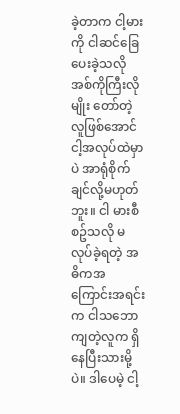ခဲ့တာက ငါ့မားကို ငါဆင်ခြေပေးခဲ့သလို အစ်ကိုကြီးလိုမျိုး တော်တဲ့လူဖြစ်အောင် ငါ့အလုပ်ထဲမှာပဲ အာရုံစိုက်ချင်လို့မဟုတ်ဘူး။ ငါ မားစီစဥ်သလို မလုပ်ခဲ့ရတဲ့ အဓိကအကြောင်းအရင်းက ငါသဘောကျတဲ့လူက ရှိနေပြီးသားမို့ပဲ။ ဒါပေမဲ့ ငါ့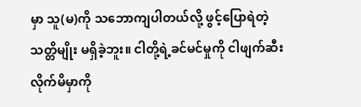မှာ သူ(မ)ကို သဘောကျပါတယ်လို့ ဖွင့်ပြောရဲတဲ့သတ္တိမျိုး မရှိခဲ့ဘူး။ ငါတို့ရဲ့ခင်မင်မှုကို ငါဖျက်ဆီးလိုက်မိမှာကို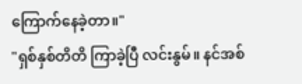ကြောက်နေခဲ့တာ။"
"ရှစ်နှစ်တိတိ ကြာခဲ့ပြီ လင်းနွမ်။ နင်အစ်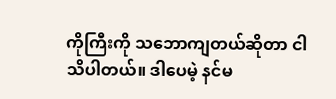ကိုကြီးကို သဘောကျတယ်ဆိုတာ ငါသိပါတယ်။ ဒါပေမဲ့ နင်မ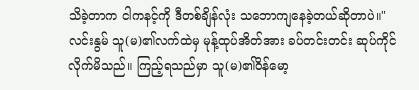သိခဲ့တာက ငါကနင့်ကို ဒီတစ်ချိန်လုံး သဘောကျနေခဲ့တယ်ဆိုတာပဲ။"
လင်းနွမ် သူ(မ)၏လက်ထဲမှ မုန့်ထုပ်အိတ်အား ခပ်တင်းတင်း ဆုပ်ကိုင်လိုက်မိသည်။ ကြည့်ရသည်မှာ သူ(မ)၏ဝိန်မော့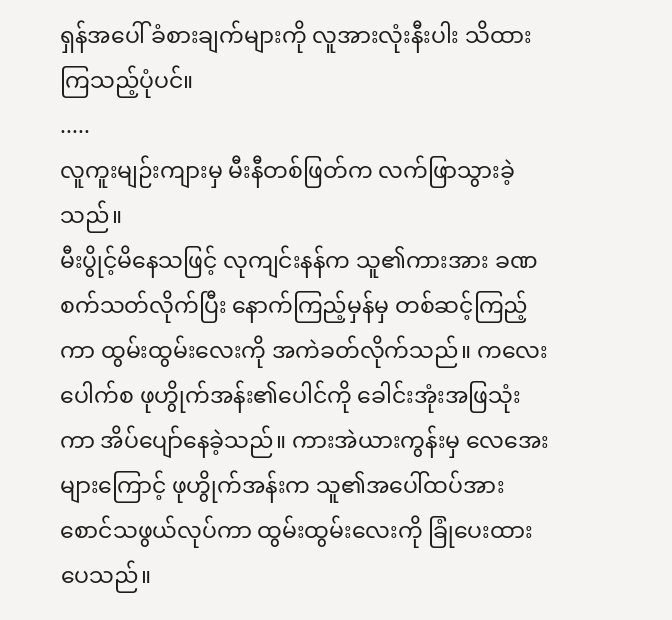ရှန်အပေါ် ခံစားချက်များကို လူအားလုံးနီးပါး သိထားကြသည့်ပုံပင်။
.....
လူကူးမျဉ်းကျားမှ မီးနီတစ်ဖြတ်က လက်ဖြာသွားခဲ့သည်။
မီးပွိုင့်မိနေသဖြင့် လုကျင်းနန်က သူ၏ကားအား ခဏစက်သတ်လိုက်ပြီး နောက်ကြည့်မှန်မှ တစ်ဆင့်ကြည့်ကာ ထွမ်းထွမ်းလေးကို အကဲခတ်လိုက်သည်။ ကလေးပေါက်စ ဖုဟွိုက်အန်း၏ပေါင်ကို ခေါင်းအုံးအဖြသုံးကာ အိပ်ပျော်နေခဲ့သည်။ ကားအဲယားကွန်းမှ လေအေးများကြောင့် ဖုဟွိုက်အန်းက သူ၏အပေါ်ထပ်အား စောင်သဖွယ်လုပ်ကာ ထွမ်းထွမ်းလေးကို ခြုံပေးထားပေသည်။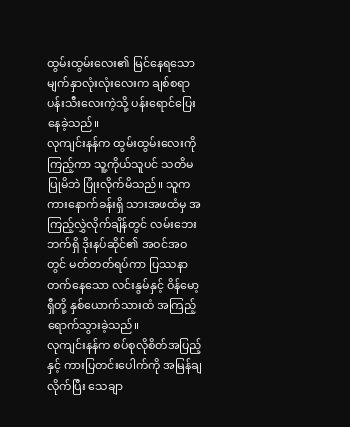ထွမ်းထွမ်းလေး၏ မြင်နေရသော မျက်နှာလုံးလုံးလေးက ချစ်စရာပန်းသီးလေးကဲ့သို့ ပန်းရောင်ပြေးနေခဲ့သည်။
လုကျင်းနန်က ထွမ်းထွမ်းလေးကိုကြည့်ကာ သူ့ကိုယ်သူပင် သတိမပြုမိဘဲ ပြုံးလိုက်မိသည်။ သူက ကားနောက်ခန်းရှိ သားအဖထံမှ အကြည့်လွှဲလိုက်ချိန်တွင် လမ်းဘေးဘက်ရှိ ဒိုးနပ်ဆိုင်၏ အဝင်အဝတွင် မတ်တတ်ရပ်ကာ ပြဿနာတက်နေသော လင်းနွမ်နှင့် ဝိန်မော့ရှီတို့ နှစ်ယောက်သားထံ အကြည့်ရောက်သွားခဲ့သည်။
လုကျင်းနန်က စပ်စုလိုစိတ်အပြည့်နှင့် ကားပြတင်းပေါက်ကို အမြန်ချလိုက်ပြီး သေချာ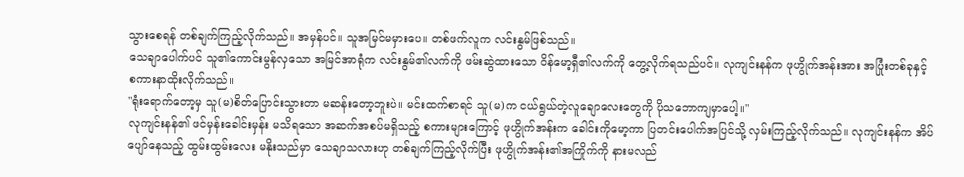သွားစေရန် တစ်ချက်ကြည့်လိုက်သည်။ အမှန်ပင်။ သူအမြင်မမှားပေ။ တစ်ဖက်လူက လင်းနွမ်ဖြစ်သည်။
သေချာပေါက်ပင် သူ၏ကောင်းမွန်လှသော အမြင်အာရုံက လင်းနွမ်၏လက်ကို ဖမ်းဆွဲထားသော ဝိန်မော့ရှီ၏လက်ကို တွေ့လိုက်ရသည်ပင်။ လုကျင်းနန်က ဖုဟွိုက်အန်းအား အပြုံးတစ်ခုနှင့် စကားနာထိုးလိုက်သည်။
"ရုံးရောက်တော့မှ သူ(မ)စိတ်ပြောင်းသွားတာ မဆန်းတော့ဘူးပဲ။ မင်းထက်စာရင် သူ(မ)က ငယ်ရွယ်တဲ့လူချောလေးတွေကို ပိုသဘောကျမှာပေါ့။"
လုကျင်းနန်၏ ဖင်မှန်းခေါင်းမှန်း မသိရသော အဆက်အစပ်မရှိသည့် စကားများကြောင့် ဖုဟွိုက်အန်းက ခေါင်းကိုမော့ကာ ပြတင်းပေါက်အပြင်သို့ လှမ်းကြည့်လိုက်သည်။ လုကျင်းနန်က အိပ်ပျော်နေသည့် ထွမ်းထွမ်းလေး မနိုးသည်မှာ သေချာသလားဟု တစ်ချက်ကြည့်လိုက်ပြီး ဖုဟွိုက်အန်း၏အကြိုက်ကို နားမလည်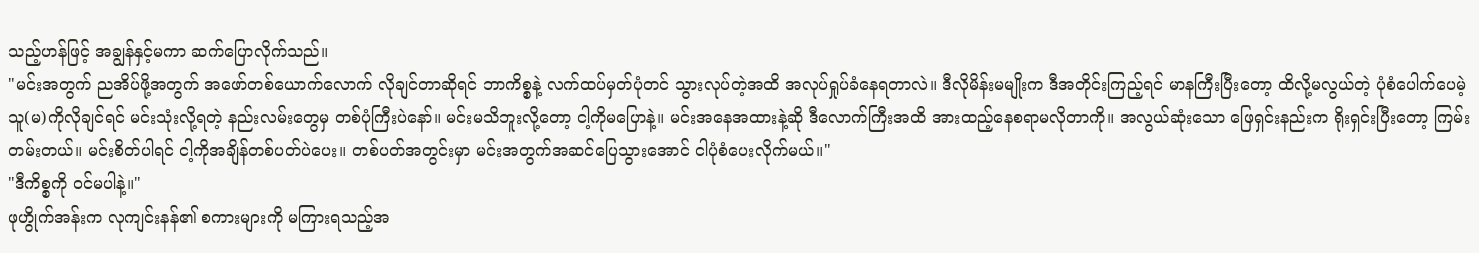သည့်ဟန်ဖြင့် အချွန်နှင့်မကာ ဆက်ပြောလိုက်သည်။
"မင်းအတွက် ညအိပ်ဖို့အတွက် အဖော်တစ်ယောက်လောက် လိုချင်တာဆိုရင် ဘာကိစ္စနဲ့ လက်ထပ်မှတ်ပုံတင် သွားလုပ်တဲ့အထိ အလုပ်ရှုပ်ခံနေရတာလဲ။ ဒီလိုမိန်းမမျိုးက ဒီအတိုင်းကြည့်ရင် မာနကြီးပြီးတော့ ထိလို့မလွယ်တဲ့ ပုံစံပေါက်ပေမဲ့ သူ(မ)ကိုလိုချင်ရင် မင်းသုံးလို့ရတဲ့ နည်းလမ်းတွေမှ တစ်ပုံကြီးပဲနော်။ မင်းမသိဘူးလို့တော့ ငါ့ကိုမပြောနဲ့။ မင်းအနေအထားနဲ့ဆို ဒီလောက်ကြီးအထိ အားထည့်နေစရာမလိုတာကို။ အလွယ်ဆုံးသော ဖြေရှင်းနည်းက ရိုးရှင်းပြီးတော့ ကြမ်းတမ်းတယ်။ မင်းစိတ်ပါရင် ငါ့ကိုအချိန်တစ်ပတ်ပဲပေး။ တစ်ပတ်အတွင်းမှာ မင်းအတွက်အဆင်ပြေသွားအောင် ငါပုံစံပေးလိုက်မယ်။"
"ဒီကိစ္စကို ဝင်မပါနဲ့။"
ဖုဟွိုက်အန်းက လုကျင်းနန်၏ စကားများကို မကြားရသည့်အ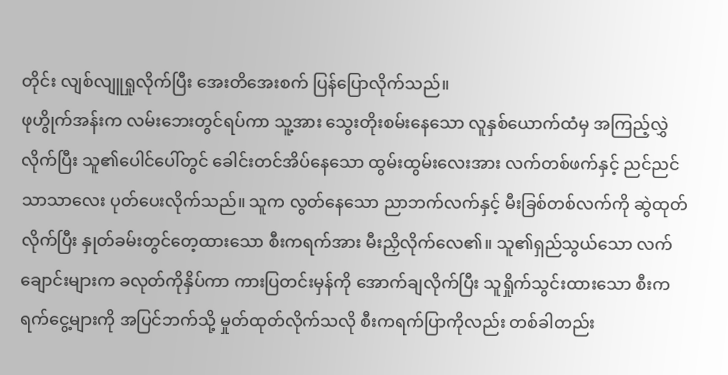တိုင်း လျစ်လျူရှုလိုက်ပြီး အေးတိအေးစက် ပြန်ပြောလိုက်သည်။
ဖုဟွိုက်အန်းက လမ်းဘေးတွင်ရပ်ကာ သူ့အား သွေးတိုးစမ်းနေသော လူနှစ်ယောက်ထံမှ အကြည့်လွှဲလိုက်ပြီး သူ၏ပေါင်ပေါ်တွင် ခေါင်းတင်အိပ်နေသော ထွမ်းထွမ်းလေးအား လက်တစ်ဖက်နှင့် ညင်ညင်သာသာလေး ပုတ်ပေးလိုက်သည်။ သူက လွတ်နေသော ညာဘက်လက်နှင့် မီးခြစ်တစ်လက်ကို ဆွဲထုတ်လိုက်ပြီး နှုတ်ခမ်းတွင်တေ့ထားသော စီးကရက်အား မီးညှိလိုက်လေ၏။ သူ၏ရှည်သွယ်သော လက်ချောင်းများက ခလုတ်ကိုနှိပ်ကာ ကားပြတင်းမှန်ကို အောက်ချလိုက်ပြီး သူရှိုက်သွင်းထားသော စီးကရက်ငွေ့များကို အပြင်ဘက်သို့ မှုတ်ထုတ်လိုက်သလို စီးကရက်ပြာကိုလည်း တစ်ခါတည်း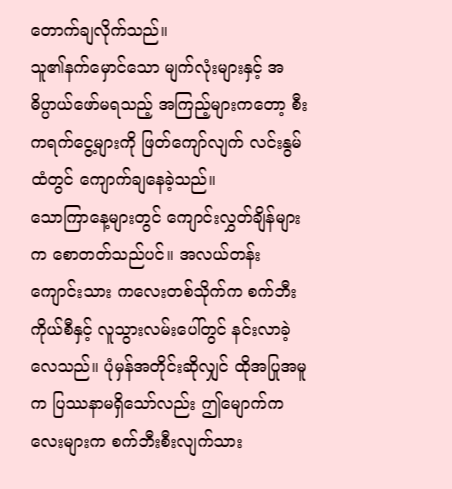တောက်ချလိုက်သည်။
သူ၏နက်မှောင်သော မျက်လုံးများနှင့် အဓိပ္ပာယ်ဖော်မရသည့် အကြည့်များကတော့ စီးကရက်ငွေ့များကို ဖြတ်ကျော်လျက် လင်းနွမ်ထံတွင် ကျောက်ချနေခဲ့သည်။
သောကြာနေ့များတွင် ကျောင်းလွှတ်ချိန်များက စောတတ်သည်ပင်။ အလယ်တန်းကျောင်းသား ကလေးတစ်သိုက်က စက်ဘီးကိုယ်စီနှင့် လူသွားလမ်းပေါ်တွင် နင်းလာခဲ့လေသည်။ ပုံမှန်အတိုင်းဆိုလျှင် ထိုအပြုအမူက ပြဿနာမရှိသော်လည်း ဤမျောက်ကလေးများက စက်ဘီးစီးလျက်သား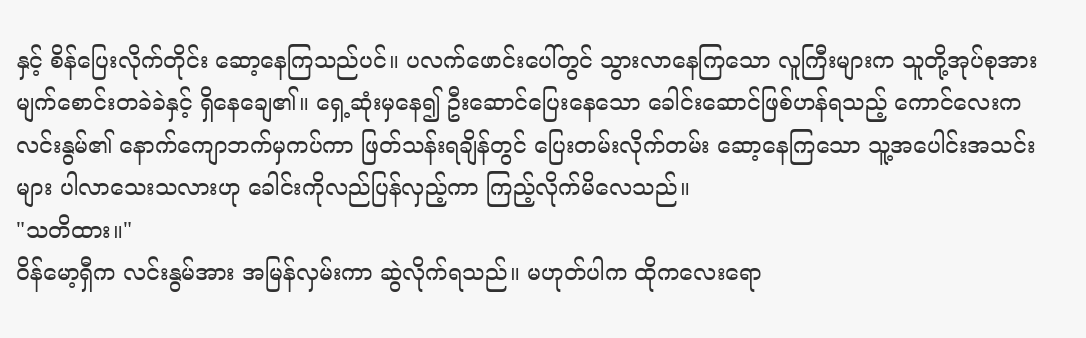နှင့် စိန်ပြေးလိုက်တိုင်း ဆော့နေကြသည်ပင်။ ပလက်ဖောင်းပေါ်တွင် သွားလာနေကြသော လူကြီးများက သူတို့အုပ်စုအား မျက်စောင်းတခဲခဲနှင့် ရှိနေချေ၏။ ရှေ့ဆုံးမှနေ၍ ဦးဆောင်ပြေးနေသော ခေါင်းဆောင်ဖြစ်ဟန်ရသည့် ကောင်လေးက လင်းနွမ်၏ နောက်ကျောဘက်မှကပ်ကာ ဖြတ်သန်းရချိန်တွင် ပြေးတမ်းလိုက်တမ်း ဆော့နေကြသော သူ့အပေါင်းအသင်းများ ပါလာသေးသလားဟု ခေါင်းကိုလည်ပြန်လှည့်ကာ ကြည့်လိုက်မိလေသည်။
"သတိထား။"
ဝိန်မော့ရှီက လင်းနွမ်အား အမြန်လှမ်းကာ ဆွဲလိုက်ရသည်။ မဟုတ်ပါက ထိုကလေးရော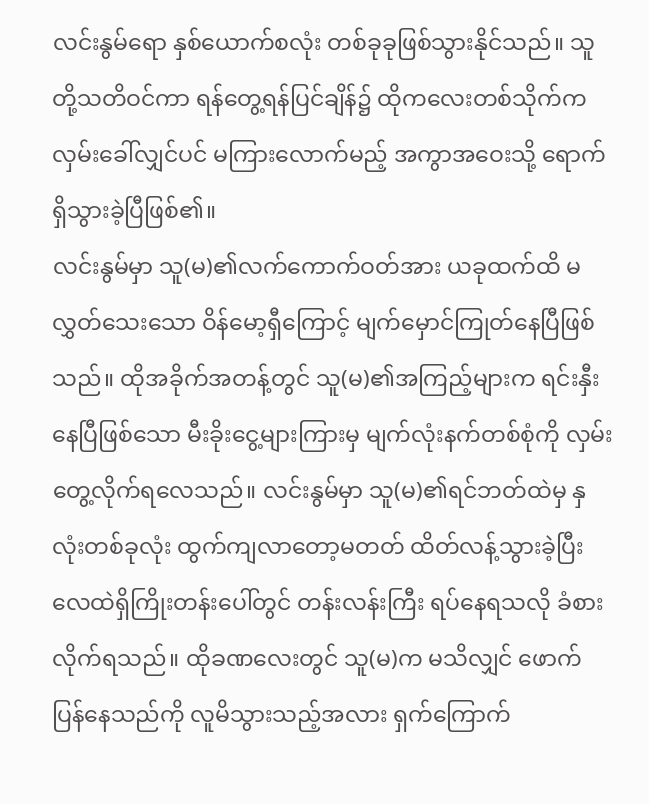လင်းနွမ်ရော နှစ်ယောက်စလုံး တစ်ခုခုဖြစ်သွားနိုင်သည်။ သူတို့သတိဝင်ကာ ရန်တွေ့ရန်ပြင်ချိန်၌ ထိုကလေးတစ်သိုက်က လှမ်းခေါ်လျှင်ပင် မကြားလောက်မည့် အကွာအဝေးသို့ ရောက်ရှိသွားခဲ့ပြီဖြစ်၏။
လင်းနွမ်မှာ သူ(မ)၏လက်ကောက်ဝတ်အား ယခုထက်ထိ မလွှတ်သေးသော ဝိန်မော့ရှီကြောင့် မျက်မှောင်ကြုတ်နေပြီဖြစ်သည်။ ထိုအခိုက်အတန့်တွင် သူ(မ)၏အကြည့်များက ရင်းနှီးနေပြီဖြစ်သော မီးခိုးငွေ့များကြားမှ မျက်လုံးနက်တစ်စုံကို လှမ်းတွေ့လိုက်ရလေသည်။ လင်းနွမ်မှာ သူ(မ)၏ရင်ဘတ်ထဲမှ နှလုံးတစ်ခုလုံး ထွက်ကျလာတော့မတတ် ထိတ်လန့်သွားခဲ့ပြီး လေထဲရှိကြိုးတန်းပေါ်တွင် တန်းလန်းကြီး ရပ်နေရသလို ခံစားလိုက်ရသည်။ ထိုခဏလေးတွင် သူ(မ)က မသိလျှင် ဖောက်ပြန်နေသည်ကို လူမိသွားသည့်အလား ရှက်ကြောက်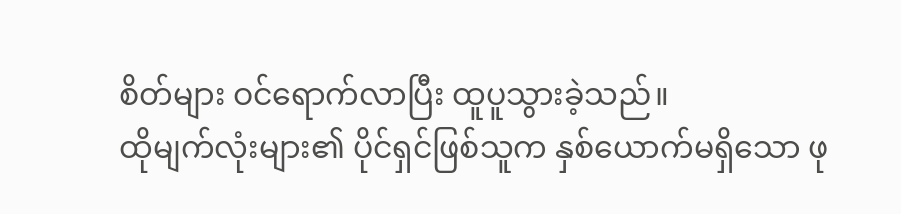စိတ်များ ဝင်ရောက်လာပြီး ထူပူသွားခဲ့သည်။
ထိုမျက်လုံးများ၏ ပိုင်ရှင်ဖြစ်သူက နှစ်ယောက်မရှိသော ဖု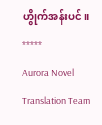ဟွိုက်အန်းပင်။
*****
Aurora Novel Translation Team